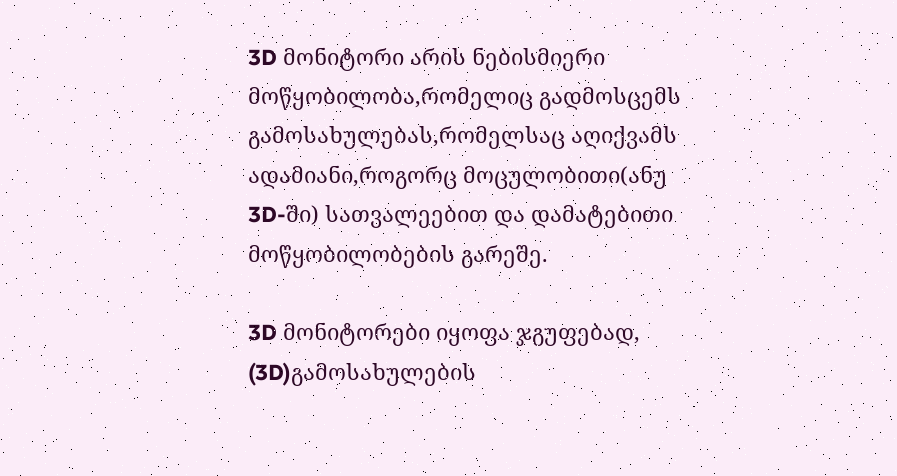3D მონიტორი არის ნებისმიერი მოწყობილობა,რომელიც გადმოსცემს გამოსახულებას,რომელსაც აღიქვამს ადამიანი,როგორც მოცულობითი(ანუ 3D-ში) სათვალეებით და დამატებითი მოწყობილობების გარეშე.

3D მონიტორები იყოფა ჯგუფებად, (3D)გამოსახულების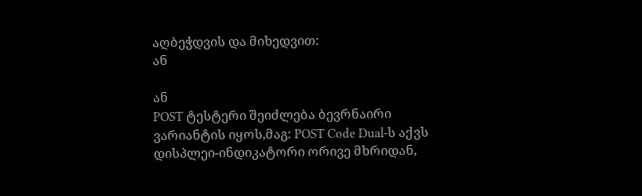აღბეჭდვის და მიხედვით:
ან

ან
POST ტესტერი შეიძლება ბევრნაირი ვარიანტის იყოს,მაგ: POST Code Dual-ს აქვს დისპლეი-ინდიკატორი ორივე მხრიდან,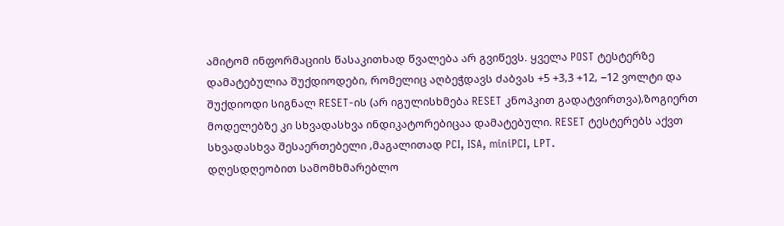ამიტომ ინფორმაციის წასაკითხად წვალება არ გვიწევს. ყველა POST ტესტერზე დამატებულია შუქდიოდები, რომელიც აღბეჭდავს ძაბვას +5 +3,3 +12, −12 ვოლტი და შუქდიოდი სიგნალ RESET-ის (არ იგულისხმება RESET კნოპკით გადატვირთვა),ზოგიერთ მოდელებზე კი სხვადასხვა ინდიკატორებიცაა დამატებული. RESET ტესტერებს აქვთ სხვადასხვა შესაერთებელი ,მაგალითად PCI, ISA, miniPCI, LPT.
დღესდღეობით სამომხმარებლო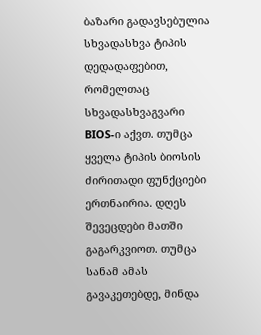ბაზარი გადავსებულია სხვადასხვა ტიპის დედადაფებით, რომელთაც სხვადასხვაგვარი BIOS-ი აქვთ. თუმცა ყველა ტიპის ბიოსის ძირითადი ფუნქციები ერთნაირია. დღეს შევეცდები მათში გაგარკვიოთ. თუმცა სანამ ამას გავაკეთებდე, მინდა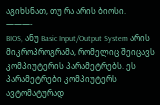აგიხსნათ, თუ რა არის ბიოსი.
———-
BIOS, ანუ Basic Input/Output System არის მიკროპროგრამა, რომელიც შეიცავს კომპიუტერის პარამეტრებს. ეს პარამეტრები კომპიუტერს ავტომატურად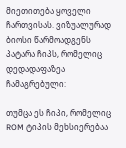მიეთითება ყოველი ჩართვისას. ვიზუალურად ბიოსი წარმოადგენს პატარა ჩიპს, რომელიც დედადაფაზეა ჩამაგრებული:

თუმცა ეს ჩიპი, რომელიც ROM ტიპის მეხსიერებაა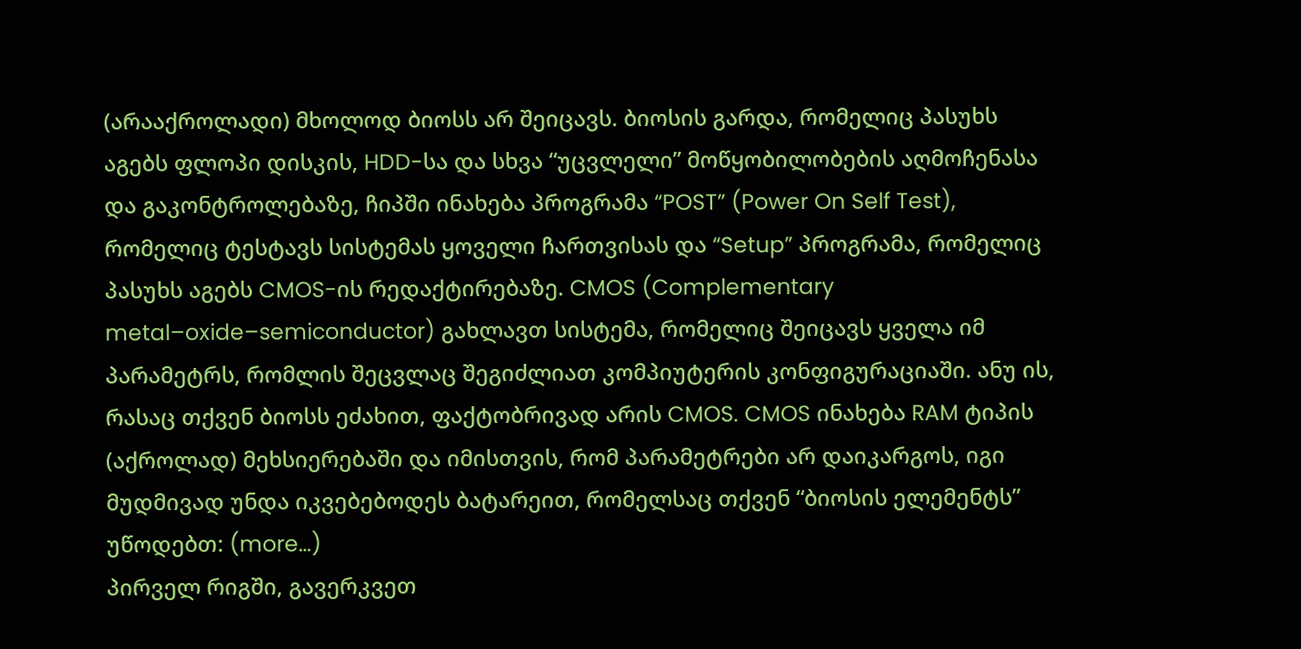(არააქროლადი) მხოლოდ ბიოსს არ შეიცავს. ბიოსის გარდა, რომელიც პასუხს აგებს ფლოპი დისკის, HDD-სა და სხვა “უცვლელი” მოწყობილობების აღმოჩენასა და გაკონტროლებაზე, ჩიპში ინახება პროგრამა “POST” (Power On Self Test), რომელიც ტესტავს სისტემას ყოველი ჩართვისას და “Setup” პროგრამა, რომელიც პასუხს აგებს CMOS-ის რედაქტირებაზე. CMOS (Complementary metal–oxide–semiconductor) გახლავთ სისტემა, რომელიც შეიცავს ყველა იმ პარამეტრს, რომლის შეცვლაც შეგიძლიათ კომპიუტერის კონფიგურაციაში. ანუ ის, რასაც თქვენ ბიოსს ეძახით, ფაქტობრივად არის CMOS. CMOS ინახება RAM ტიპის (აქროლად) მეხსიერებაში და იმისთვის, რომ პარამეტრები არ დაიკარგოს, იგი მუდმივად უნდა იკვებებოდეს ბატარეით, რომელსაც თქვენ “ბიოსის ელემენტს” უწოდებთ: (more…)
პირველ რიგში, გავერკვეთ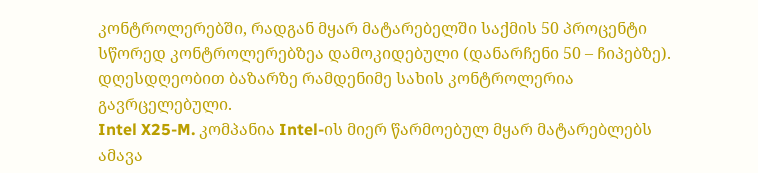კონტროლერებში, რადგან მყარ მატარებელში საქმის 50 პროცენტი სწორედ კონტროლერებზეა დამოკიდებული (დანარჩენი 50 – ჩიპებზე). დღესდღეობით ბაზარზე რამდენიმე სახის კონტროლერია გავრცელებული.
Intel X25-M. კომპანია Intel-ის მიერ წარმოებულ მყარ მატარებლებს ამავა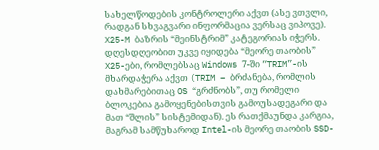სახელწოდების კონტროლერი აქვთ (ასე ვთვლი, რადგან სხვაგვარი ინფორმაცია ვერსაც ვიპოვე). X25-M ბაზრის “მეინსტრიმ” კატეგორიას იჭერს. დღესდღეობით უკვე იყიდება “მეორე თაობის” X25-ები, რომლებსაც Windows 7-ში “TRIM”-ის მხარდაჭერა აქვთ (TRIM – ბრძანება, რომლის დახმარებითაც OS “გრძნობს”, თუ რომელი ბლოკებია გამოყენებისთვის გამოუსადეგარი და მათ “შლის” სისტემიდან). ეს რათქმაუნდა კარგია, მაგრამ სამწუხაროდ Intel-ის მეორე თაობის SSD-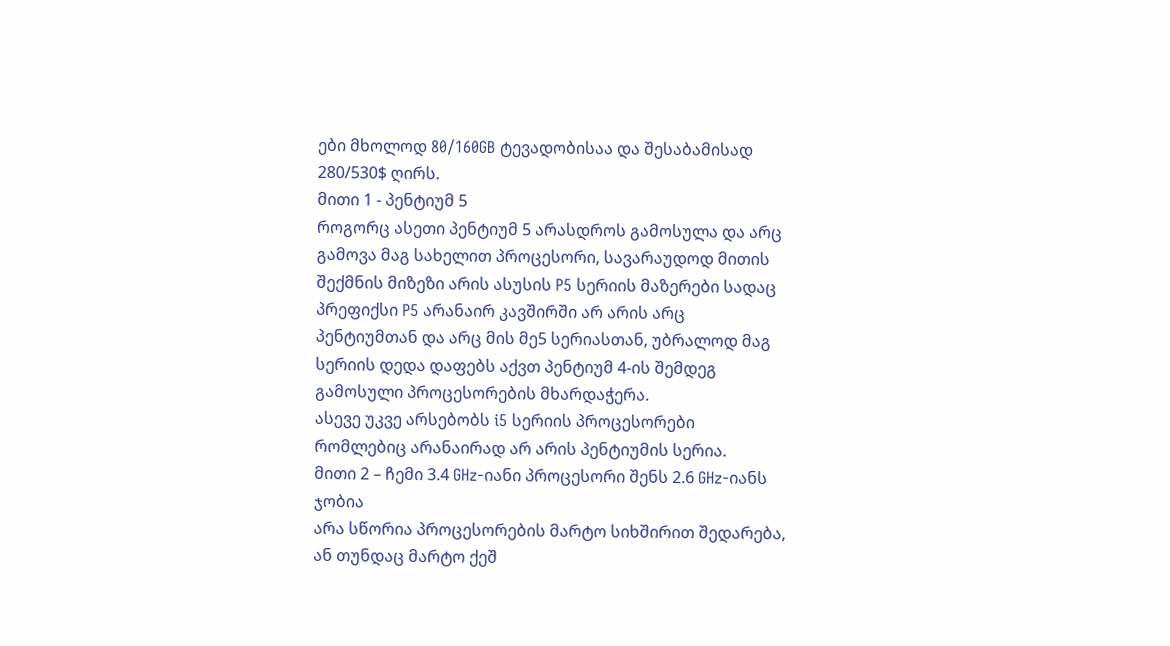ები მხოლოდ 80/160GB ტევადობისაა და შესაბამისად 280/530$ ღირს.
მითი 1 - პენტიუმ 5
როგორც ასეთი პენტიუმ 5 არასდროს გამოსულა და არც გამოვა მაგ სახელით პროცესორი, სავარაუდოდ მითის შექმნის მიზეზი არის ასუსის P5 სერიის მაზერები სადაც პრეფიქსი P5 არანაირ კავშირში არ არის არც პენტიუმთან და არც მის მე5 სერიასთან, უბრალოდ მაგ სერიის დედა დაფებს აქვთ პენტიუმ 4-ის შემდეგ გამოსული პროცესორების მხარდაჭერა.
ასევე უკვე არსებობს i5 სერიის პროცესორები რომლებიც არანაირად არ არის პენტიუმის სერია.
მითი 2 – ჩემი 3.4 GHz-იანი პროცესორი შენს 2.6 GHz-იანს ჯობია
არა სწორია პროცესორების მარტო სიხშირით შედარება, ან თუნდაც მარტო ქეშ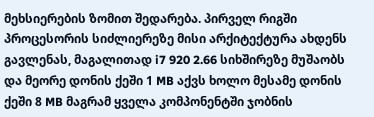მეხსიერების ზომით შედარება. პირველ რიგში პროცესორის სიძლიერეზე მისი არქიტექტურა ახდენს გავლენას, მაგალითად i7 920 2.66 სიხშირეზე მუშაობს და მეორე დონის ქეში 1 MB აქვს ხოლო მესამე დონის ქეში 8 MB მაგრამ ყველა კომპონენტში ჯობნის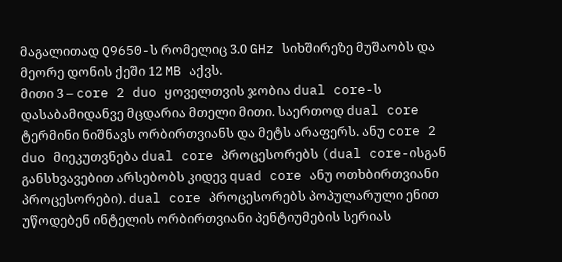მაგალითად Q9650-ს რომელიც 3.0 GHz სიხშირეზე მუშაობს და მეორე დონის ქეში 12 MB აქვს.
მითი 3 – core 2 duo ყოველთვის ჯობია dual core-ს
დასაბამიდანვე მცდარია მთელი მითი. საერთოდ dual core ტერმინი ნიშნავს ორბირთვიანს და მეტს არაფერს. ანუ core 2 duo მიეკუთვნება dual core პროცესორებს (dual core-ისგან განსხვავებით არსებობს კიდევ quad core ანუ ოთხბირთვიანი პროცესორები). dual core პროცესორებს პოპულარული ენით უწოდებენ ინტელის ორბირთვიანი პენტიუმების სერიას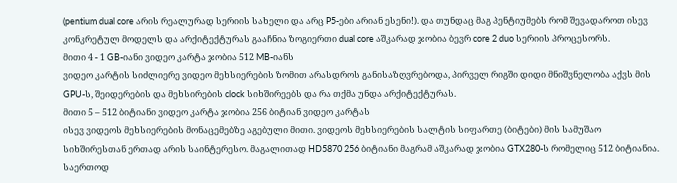(pentium dual core არის რეალურად სერიის სახელი და არც P5-ები არიან ესენი!). და თუნდაც მაგ პენტიუმებს რომ შევადაროთ ისევ კონკრეტულ მოდელს და არქიტექტურას გააჩნია ზოგიერთი dual core აშკარად ჯობია ბევრ core 2 duo სერიის პროცესორს.
მითი 4 - 1 GB-იანი ვიდეო კარტა ჯობია 512 MB-იანს
ვიდეო კარტის სიძლიერე ვიდეო მეხსიერების ზომით არასდროს განისაზღვრებოდა, პირველ რიგში დიდი მნიშვნელობა აქვს მის GPU-ს, შეიდერების და მეხსირების clock სიხშირეებს და რა თქმა უნდა არქიტექტურას.
მითი 5 – 512 ბიტიანი ვიდეო კარტა ჯობია 256 ბიტიან ვიდეო კარტას
ისევ ვიდეოს მეხსიერების მონაცემებზე აგებული მითი. ვიდეოს მეხსიერების სალტის სიფართე (ბიტები) მის სამუშაო სიხშირესთან ერთად არის საინტერესო. მაგალითად HD5870 256 ბიტიანი მაგრამ აშკარად ჯობია GTX280-ს რომელიც 512 ბიტიანია. საერთოდ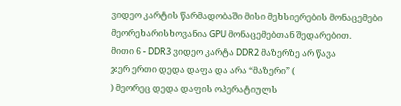ვიდეო კარტის წარმადობაში მისი მეხსიერების მონაცემები მეორეხარისხოვანია GPU მონაცემებთან შედარებით.
მითი 6 - DDR3 ვიდეო კარტა DDR2 მაზერზე არ წავა
ჯერ ერთი დედა დაფა და არა “მაზერი” (
) მეორეც დედა დაფის ოპერატიულს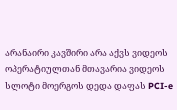არანაირი კავშირი არა აქვს ვიდეოს ოპერატიულთან მთავარია ვიდეოს სლოტი მოერგოს დედა დაფას PCI-e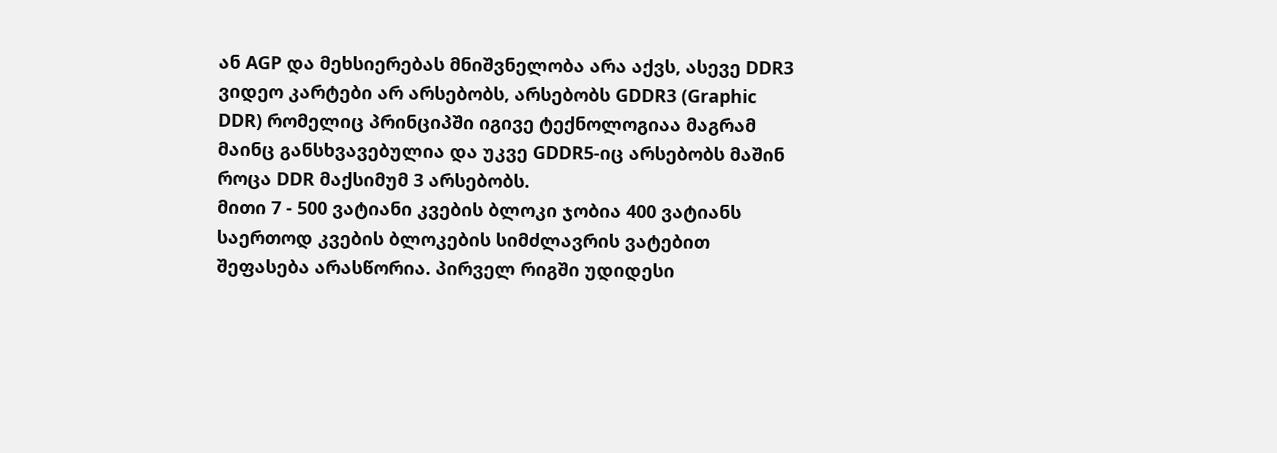ან AGP და მეხსიერებას მნიშვნელობა არა აქვს, ასევე DDR3 ვიდეო კარტები არ არსებობს, არსებობს GDDR3 (Graphic DDR) რომელიც პრინციპში იგივე ტექნოლოგიაა მაგრამ მაინც განსხვავებულია და უკვე GDDR5-იც არსებობს მაშინ როცა DDR მაქსიმუმ 3 არსებობს.
მითი 7 - 500 ვატიანი კვების ბლოკი ჯობია 400 ვატიანს
საერთოდ კვების ბლოკების სიმძლავრის ვატებით შეფასება არასწორია. პირველ რიგში უდიდესი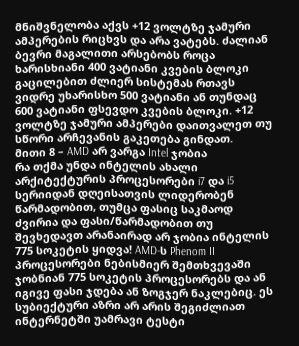მნიშვნელობა აქვს +12 ვოლტზე ჯამური ამპერების რიცხვს და არა ვატებს. ძალიან ბევრი მაგალითი არსებობს როცა ხარისხიანი 400 ვატიანი კვების ბლოკი გაცილებით ძლიერ სისტემას რთავს ვიდრე უხარისხო 500 ვატიანი ან თუნდაც 600 ვატიანი ფსევდო კვების ბლოკი. +12 ვოლტზე ჯამური ამპერები დაითვალეთ თუ სწორი არჩევანის გაკეთება გინდათ.
მითი 8 – AMD არ ვარგა Intel ჯობია
რა თქმა უნდა ინტელის ახალი არქიტექტურის პროცესორები i7 და i5 სერიიდან დღეისათვის ლიდერობენ წარმადობით, თუმცა ფასიც საკმაოდ ძვირია და ფასი/წარმადობით თუ შევხედავთ არანაირად არ ჯობია ინტელის 775 სოკეტის ყიდვა! AMD-ს Phenom II პროცესორები ნებისმიერ შემთხვევაში ჯობნიან 775 სოკეტის პროცესორებს და ან იგივე ფასი ჯდება ან ზოგჯერ ნაკლებიც. ეს სუბიექტური აზრი არ არის შეგიძლიათ ინტერნეტში უამრავი ტესტი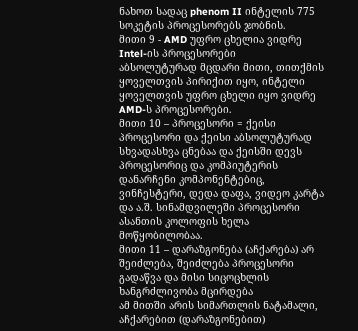ნახოთ სადაც phenom II ინტელის 775 სოკეტის პროცესორებს ჯობნის.
მითი 9 - AMD უფრო ცხელია ვიდრე Intel-ის პროცესორები
აბსოლუტურად მცდარი მითი, თითქმის ყოველთვის პირიქით იყო, ინტელი ყოველთვის უფრო ცხელი იყო ვიდრე AMD-ს პროცესორები.
მითი 10 – პროცესორი = ქეისი
პროცესორი და ქეისი აბსოლუტურად სხვადასხვა ცნებაა და ქეისში დევს პროცესორიც და კომპიუტერის დანარჩენი კომპონენტებიც, ვინჩესტერი, დედა დაფა, ვიდეო კარტა და ა.შ. სინამდვილეში პროცესორი ასანთის კოლოფის ხელა მოწყობილობაა.
მითი 11 – დარაზგონება (აჩქარება) არ შეიძლება, შეიძლება პროცესორი გადაწვა და მისი სიცოცხლის ხანგრძლივობა მცირდება
ამ მითში არის სიმართლის ნატამალი, აჩქარებით (დარაზგონებით)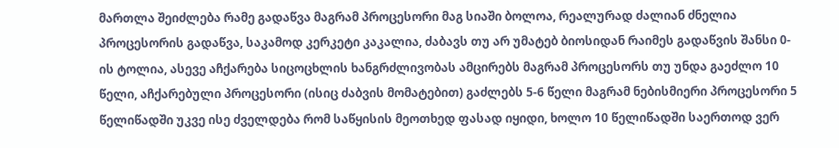მართლა შეიძლება რამე გადაწვა მაგრამ პროცესორი მაგ სიაში ბოლოა, რეალურად ძალიან ძნელია პროცესორის გადაწვა, საკამოდ კერკეტი კაკალია, ძაბავს თუ არ უმატებ ბიოსიდან რაიმეს გადაწვის შანსი 0-ის ტოლია, ასევე აჩქარება სიცოცხლის ხანგრძლივობას ამცირებს მაგრამ პროცესორს თუ უნდა გაეძლო 10 წელი, აჩქარებული პროცესორი (ისიც ძაბვის მომატებით) გაძლებს 5-6 წელი მაგრამ ნებისმიერი პროცესორი 5 წელიწადში უკვე ისე ძველდება რომ საწყისის მეოთხედ ფასად იყიდი, ხოლო 10 წელიწადში საერთოდ ვერ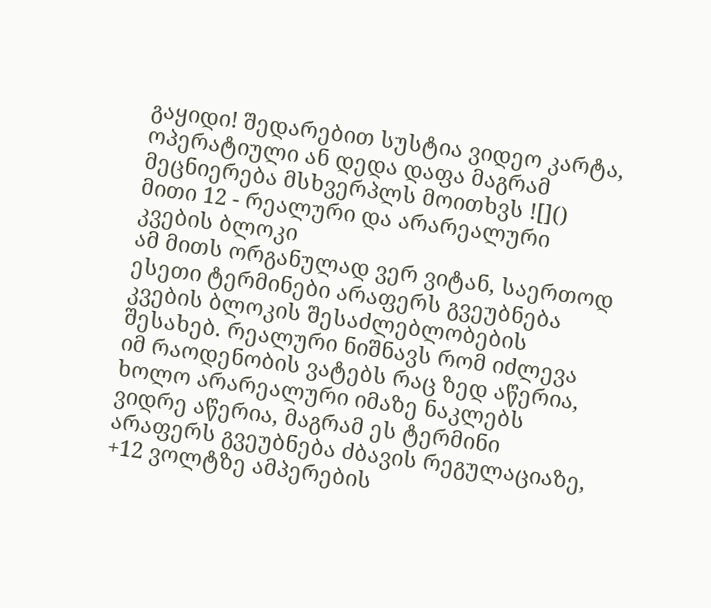გაყიდი! შედარებით სუსტია ვიდეო კარტა, ოპერატიული ან დედა დაფა მაგრამ მეცნიერება მსხვერპლს მოითხვს ![]()
მითი 12 - რეალური და არარეალური კვების ბლოკი
ამ მითს ორგანულად ვერ ვიტან, საერთოდ ესეთი ტერმინები არაფერს გვეუბნება კვების ბლოკის შესაძლებლობების შესახებ. რეალური ნიშნავს რომ იძლევა იმ რაოდენობის ვატებს რაც ზედ აწერია, ხოლო არარეალური იმაზე ნაკლებს ვიდრე აწერია, მაგრამ ეს ტერმინი არაფერს გვეუბნება ძბავის რეგულაციაზე, +12 ვოლტზე ამპერების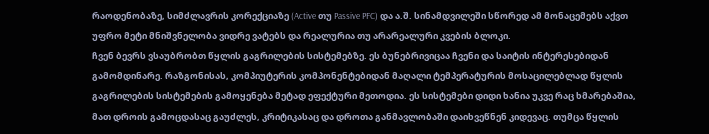რაოდენობაზე, სიმძლავრის კორექციაზე (Active თუ Passive PFC) და ა.შ. სინამდვილეში სწორედ ამ მონაცემებს აქვთ უფრო მეტი მნიშვნელობა ვიდრე ვატებს და რეალურია თუ არარეალური კვების ბლოკი.
ჩვენ ბევრს ვსაუბრობთ წყლის გაგრილების სისტემებზე. ეს ბუნებრივიცაა ჩვენი და საიტის ინტერესებიდან გამომდინარე. რაზგონისას, კომპიუტერის კომპონენტებიდან მაღალი ტემპერატურის მოსაცილებლად წყლის გაგრილების სისტემების გამოყენება მეტად ეფექტური მეთოდია. ეს სისტემები დიდი ხანია უკვე რაც ხმარებაშია, მათ დროის გამოცდასაც გაუძლეს, კრიტიკასაც და დროთა განმავლობაში დაიხვეწნენ კიდევაც. თუმცა წყლის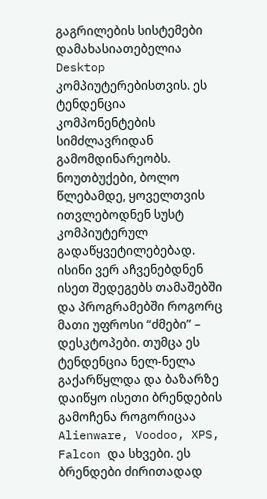გაგრილების სისტემები დამახასიათებელია Desktop კომპიუტერებისთვის. ეს ტენდენცია კომპონენტების სიმძლავრიდან გამომდინარეობს.
ნოუთბუქები, ბოლო წლებამდე, ყოველთვის ითვლებოდნენ სუსტ კომპიუტერულ გადაწყვეტილებებად. ისინი ვერ აჩვენებდნენ ისეთ შედეგებს თამაშებში და პროგრამებში როგორც მათი უფროსი “ძმები” – დესკტოპები. თუმცა ეს ტენდენცია ნელ-ნელა გაქარწყლდა და ბაზარზე დაიწყო ისეთი ბრენდების გამოჩენა როგორიცაა Alienware, Voodoo, XPS, Falcon და სხვები. ეს ბრენდები ძირითადად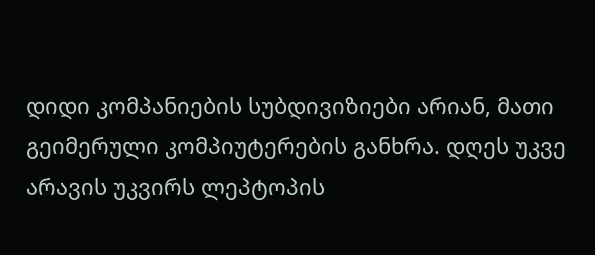დიდი კომპანიების სუბდივიზიები არიან, მათი გეიმერული კომპიუტერების განხრა. დღეს უკვე არავის უკვირს ლეპტოპის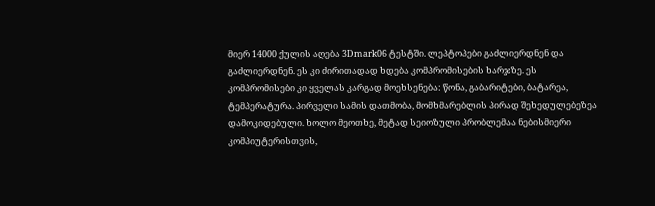მიერ 14000 ქულის აღება 3Dmark06 ტესტში. ლეპტოპები გაძლიერდნენ და გაძლიერდნენ. ეს კი ძირითადად ხდება კომპრომისების ხარჯზე. ეს კომპრომისები კი ყველას კარგად მოეხსენება: წონა, გაბარიტები, ბატარეა, ტემპერატურა. პირველი სამის დათმობა, მომხმარებლის პირად შეხედულებეზეა დამოკიდებული. ხოლო მეოთხე, მეტად სეიოზული პრობლემაა ნებისმიერი კომპიუტერისთვის,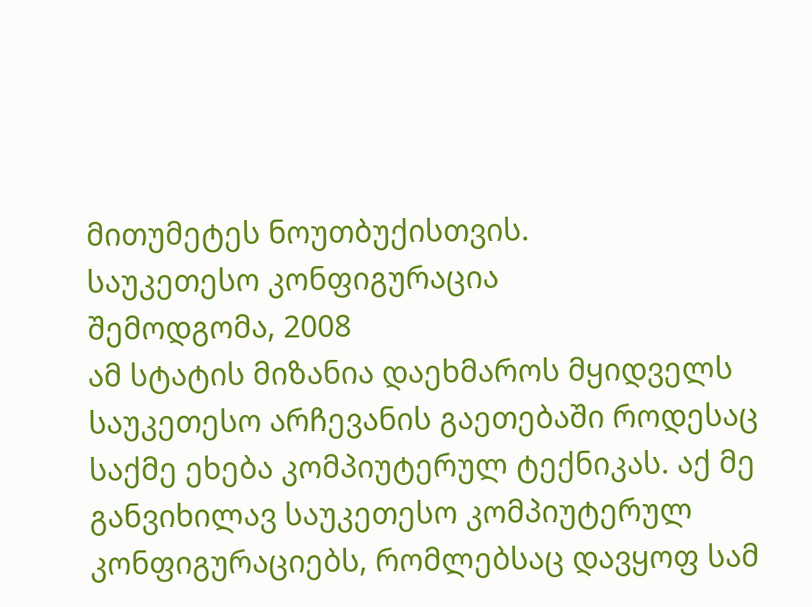მითუმეტეს ნოუთბუქისთვის.
საუკეთესო კონფიგურაცია
შემოდგომა, 2008
ამ სტატის მიზანია დაეხმაროს მყიდველს საუკეთესო არჩევანის გაეთებაში როდესაც საქმე ეხება კომპიუტერულ ტექნიკას. აქ მე განვიხილავ საუკეთესო კომპიუტერულ კონფიგურაციებს, რომლებსაც დავყოფ სამ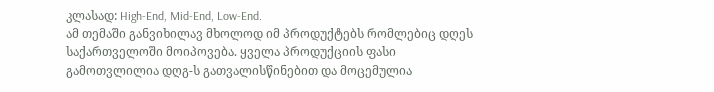კლასად: High-End, Mid-End, Low-End.
ამ თემაში განვიხილავ მხოლოდ იმ პროდუქტებს რომლებიც დღეს საქართველოში მოიპოვება. ყველა პროდუქციის ფასი გამოთვლილია დღგ-ს გათვალისწინებით და მოცემულია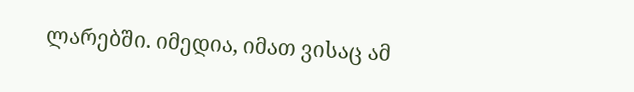ლარებში. იმედია, იმათ ვისაც ამ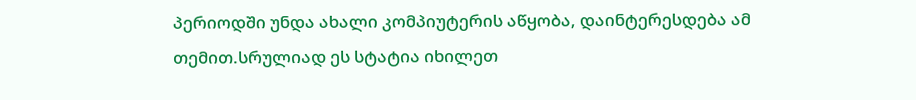პერიოდში უნდა ახალი კომპიუტერის აწყობა, დაინტერესდება ამ თემით.სრულიად ეს სტატია იხილეთ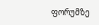ფორუმზე